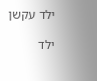ילד עקשן

ילד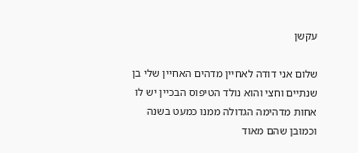עקשן

שלום אני דודה לאחיין מדהים האחיין שלי בן שנתיים וחצי והוא נולד הטיפוס הבכיין יש לו אחות מדהימה הגדולה ממנו כמעט בשנה וכמובן שהם מאוד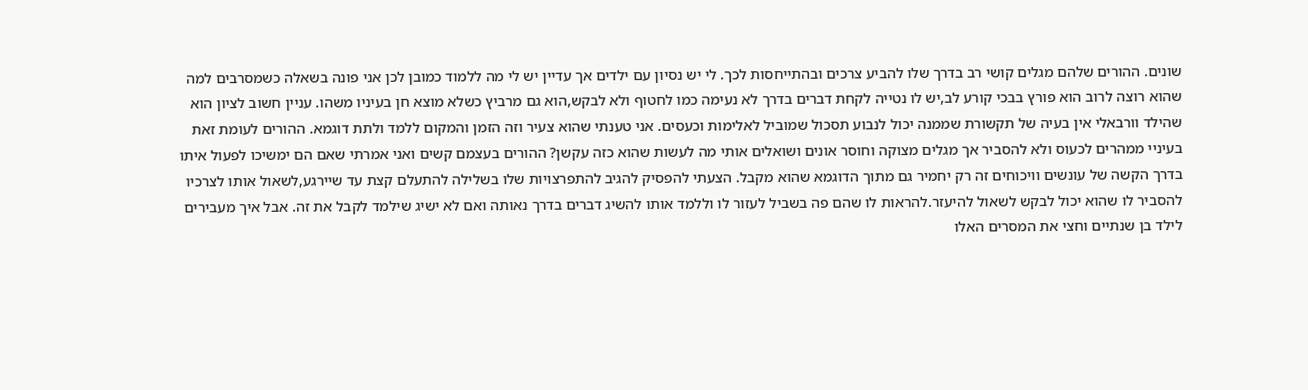שונים. ההורים שלהם מגלים קושי רב בדרך שלו להביע צרכים ובהתייחסות לכך. לי יש נסיון עם ילדים אך עדיין יש לי מה ללמוד כמובן לכן אני פונה בשאלה כשמסרבים למה שהוא רוצה לרוב הוא פורץ בבכי קורע לב,יש לו נטייה לקחת דברים בדרך לא נעימה כמו לחטוף ולא לבקש,הוא גם מרביץ כשלא מוצא חן בעיניו משהו. עניין חשוב לציון הוא שהילד וורבאלי אין בעיה של תקשורת שממנה יכול לנבוע תסכול שמוביל לאלימות וכעסים. אני טענתי שהוא צעיר וזה הזמן והמקום ללמד ולתת דוגמא. ההורים לעומת זאת בעיניי ממהרים לכעוס ולא להסביר אך מגלים מצוקה וחוסר אונים ושואלים אותי מה לעשות שהוא כזה עקשן? ההורים בעצמם קשים ואני אמרתי שאם הם ימשיכו לפעול איתו בדרך הקשה של עונשים וויכוחים זה רק יחמיר גם מתוך הדוגמא שהוא מקבל. הצעתי להפסיק להגיב להתפרצויות שלו בשלילה להתעלם קצת עד שיירגע,לשאול אותו לצרכיו להסביר לו שהוא יכול לבקש לשאול להיעזר.להראות לו שהם פה בשביל לעזור לו וללמד אותו להשיג דברים בדרך נאותה ואם לא ישיג שילמד לקבל את זה. אבל איך מעבירים לילד בן שנתיים וחצי את המסרים האלו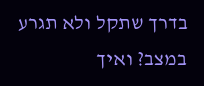בדרך שתקל ולא תגרע במצב? ואיך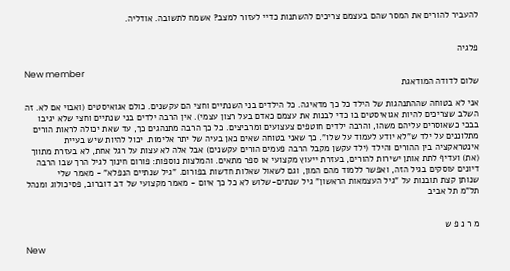להעביר להורים את המסר שהם בעצמם צריכים להשתנות כדיי לעזור למצב? אשמח לתשובה. אודליה.


פלגיה

New member
שלום לדודה המודאגת

אני לא בטוחה שההתנהגות של הילד כל כך מדאיגה. כל הילדים בני השנתיים וחצי הם עקשנים. כולם אגואיסטים (ואבוי אם לא. זה השלב שצריכים להיות אגואיסטים בו כדי לבנות את עצמם כאדם בעל רצון עצמי). אין הרבה ילדים בני שנתיים וחצי שלא יגיבו בבכי כשאוסרים עליהם משהו, והרבה ילדים חוטפים צעצועים ומרביצים. כל כך הרבה מתנהגים כך, עד שאת יכולה לראות הורים מתלוננים על ילד ש"לא יודע לעמוד על שלו". כך שאני בטוחה שאים כאן בעיה של יתר אלימות. יכול להיות שיש בעיית אינטראקציה בין ההורים והילד (ילד עקשן מקבל הרבה פעמים הורים עקשנים) אבל אלה לא עצות על רגל אחת, לא בעזרת מתווך (את) ועדיף לתת אותן ישירות להורים, בעזרת ייעוץ מקצועי או ספר מתאים. והמלצות נוספות: פורום חינוך לגיל הרך שבו הרבה דיונים עוסקים בגיל הזה, ואפשר ללמוד מהם המון, וגם לשאול שאלות חדשות בפורום. "גיל שנתיים הנפלא" - מאמר שלי
שנותן קצת תובנות על "גיל העצמאות הראשון" גיל שנתים-שלוש לא כל כך איום - מאמר מקצועי של דב דוברוב, פסיכולוג ומנהל תל"מ תל אביב


מ ר נ פ ש

New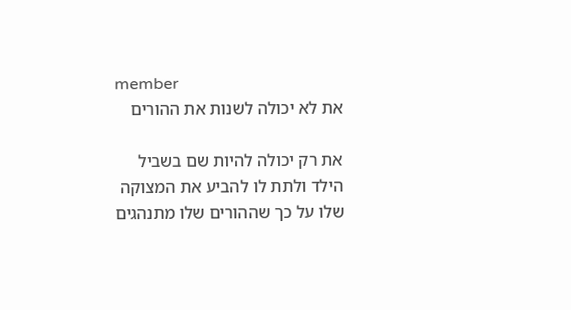member
את לא יכולה לשנות את ההורים

את רק יכולה להיות שם בשביל הילד ולתת לו להביע את המצוקה שלו על כך שההורים שלו מתנהגים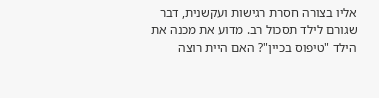אליו בצורה חסרת רגישות ועקשנית, דבר שגורם לילד תסכול רב. מדוע את מכנה את הילד "טיפוס בכיין"? האם היית רוצה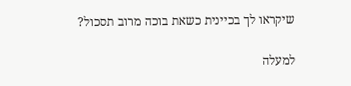שיקראו לך בכיינית כשאת בוכה מרוב תסכול?

למעלה